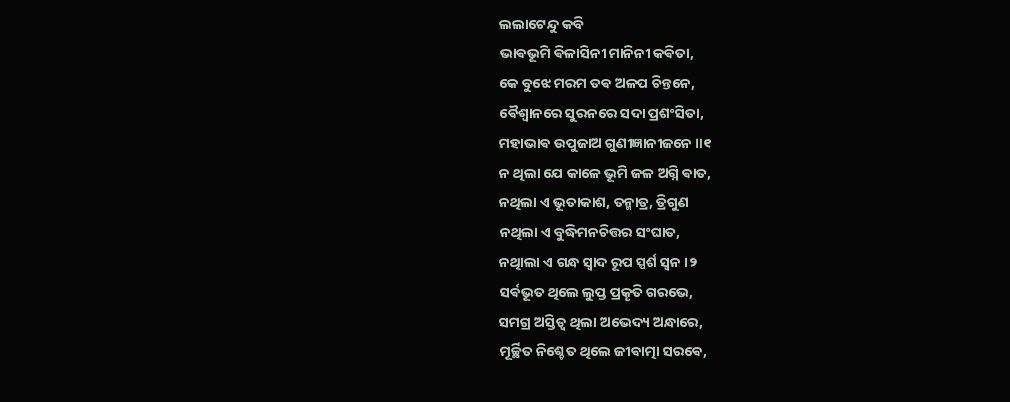ଲଲାଟେନ୍ଦୁ କବି
ଭାଵଭୂମି ଵିଳାସିନୀ ମାନିନୀ କଵିତା,
କେ ବୁଝେ ମରମ ତଵ ଅଳପ ଚିନ୍ତନେ,
ଵୈଶ୍ଵାନରେ ସୁରନରେ ସଦା ପ୍ରଶଂସିତା,
ମହାଭାଵ ଉପୁଜାଅ ଗୁଣୀଜ୍ଞାନୀଜନେ ॥୧
ନ ଥିଲା ଯେ କାଳେ ଭୂମି ଜଳ ଅଗ୍ନି ଵାତ,
ନଥିଲା ଏ ଭୂତାକାଶ, ତନ୍ମାତ୍ର, ତ୍ରିଗୁଣ
ନଥିଲା ଏ ବୁଦ୍ଧିମନଚିତ୍ତର ସଂଘାତ,
ନଥାିଲା ଏ ଗନ୍ଧ ସ୍ୱାଦ ରୂପ ସ୍ପର୍ଶ ସ୍ଵନ ।୨
ସର୍ଵଭୂତ ଥିଲେ ଲୁପ୍ତ ପ୍ରକୄତି ଗରଭେ,
ସମଗ୍ର ଅସ୍ତିତ୍ୱ ଥିଲା ଅଭେଦ୍ୟ ଅନ୍ଧାରେ,
ମୂର୍ଚ୍ଛିତ ନିଶ୍ଚେତ ଥିଲେ ଜୀଵାତ୍ମା ସରଵେ,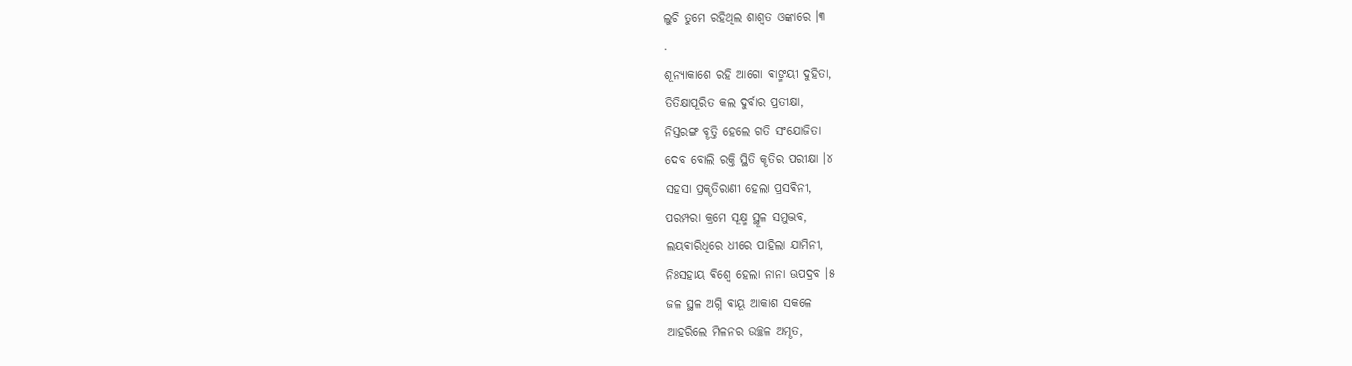ଲୁଚି ତୁମେ ରହିଥିଲ ଶାଶ୍ୱତ ଓଙ୍କାରେ ।୩
.
ଶୂନ୍ୟାକାଶେ ରହି ଆଗୋ ଵାଙ୍ମୟୀ ଦୁହିତା,
ତିତିକ୍ଷାପୂରିତ କଲ ଦୁର୍ବାର ପ୍ରତୀକ୍ଷା,
ନିସ୍ତରଙ୍ଗ ବୄତ୍ତି ହେଲେ ଗତି ସଂଯୋଜିତା
ଦେବ ବୋଲି ରକ୍ତି ସ୍ଥିତି କୄତିର ପରୀକ୍ଷା ।୪
ସହସା ପ୍ରକୄତିରାଣୀ ହେଲା ପ୍ରସଵିନୀ,
ପରମ୍ପରା କ୍ରମେ ସୂକ୍ଷ୍ମ ସ୍ଥୂଳ ସମୁଦ୍ଭବ,
ଲୟଵାରିଧିରେ ଧୀରେ ପାହିଲା ଯାମିନୀ,
ନିଃସହାୟ ଵିଶ୍ବେ ହେଲା ନାନା ଊପଦ୍ରବ ।୫
ଜଳ ସ୍ଥଳ ଅଗ୍ନି ଵାୟୂ ଆକାଶ ସକଳେ
ଆହରିଲେ ମିଳନର ଉଚ୍ଛଳ ଅମୄତ,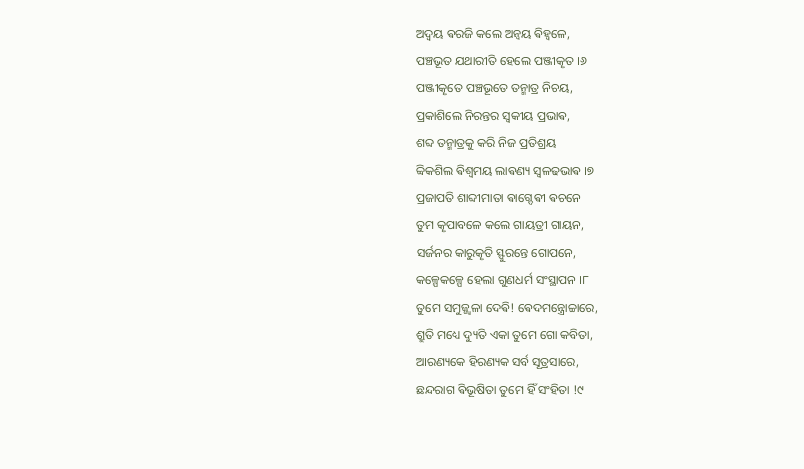ଅଦ୍ଵୟ ଵରଜି କଲେ ଅନ୍ଵୟ ଵିହ୍ଵଳେ,
ପଞ୍ଚଭୂତ ଯଥାରୀତି ହେଲେ ପଞ୍ଜୀକୄତ ।୬
ପଞ୍ଜୀକୄତେ ପଞ୍ଚଭୂତେ ତନ୍ମାତ୍ର ନିଚୟ,
ପ୍ରକାଶିଲେ ନିରନ୍ତର ସ୍ଵକୀୟ ପ୍ରଭାଵ,
ଶବ୍ଦ ତନ୍ମାତ୍ରକୁ କରି ନିଜ ପ୍ରତିଶ୍ରୟ
ବ୍ଵିକଶିଲ ଵିଶ୍ବମୟ ଲାଵଣ୍ୟ ସ୍ୱଳଢଭାଵ ।୭
ପ୍ରଜାପତି ଶାବ୍ଦୀମାତା ଵାଗ୍ଦେଵୀ ଵଚନେ
ତୁମ କୄପାବଳେ କଲେ ଗାୟତ୍ରୀ ଗାୟନ,
ସର୍ଜନର କାରୁକୄତି ସ୍ଫୁରନ୍ତେ ଗୋପନେ,
କଳ୍ପେକଳ୍ପେ ହେଲା ଗୁଣଧର୍ମ ସଂସ୍ଥାପନ ।୮
ତୁମେ ସମୁଜ୍ଜ୍ୱଳା ଦେଵି! ଵେଦମନ୍ତ୍ରୋଚ୍ଚାରେ,
ଶ୍ରୁତି ମଧ୍ୟେ ଦ୍ୟୁତି ଏକା ତୁମେ ଗୋ କବିତା,
ଆରଣ୍ୟକେ ହିରଣ୍ୟକ ସର୍ବ ସୂତ୍ରସାରେ,
ଛନ୍ଦରାଗ ଵିଭୂଷିତା ତୁମେ ହିଁ ସଂହିତା !୯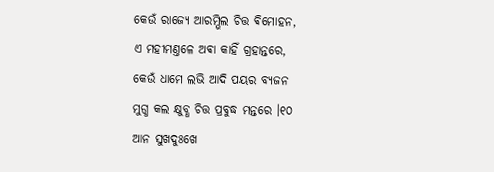କେଉଁ ରାଜ୍ୟେ ଆରମ୍ଭିଲ ଚିତ୍ତ ଵିମୋହନ,
ଏ ମହୀମଣ୍ତଳେ ଅଵା କାହିଁ ଗ୍ରହାନ୍ତରେ,
କେଉଁ ଧାମେ ଲଭି ଆଦି ପୟର ବ୍ୟଜନ
ମୁଗ୍ଧ କଲ କ୍ଷୁବ୍ଧ ଚିତ୍ତ ପ୍ରବୁଦ୍ଧ ମନ୍ତରେ ।୧୦
ଆନ ସୁଖଦୁଃଖେ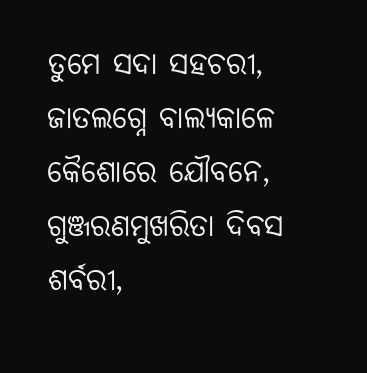ତୁମେ ସଦା ସହଚରୀ,
ଜାତଲଗ୍ନେ ବାଲ୍ୟକାଳେ କୈଶୋରେ ଯୌବନେ,
ଗୁଞ୍ଜରଣମୁଖରିତା ଦିବସ ଶର୍ବରୀ,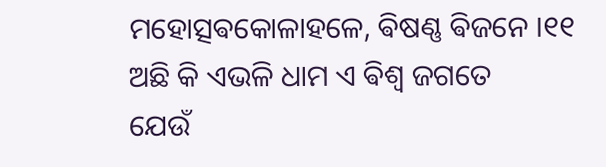ମହୋତ୍ସଵକୋଳାହଳେ, ଵିଷଣ୍ଣ ଵିଜନେ ।୧୧
ଅଛି କି ଏଭଳି ଧାମ ଏ ଵିଶ୍ବ ଜଗତେ
ଯେଉଁ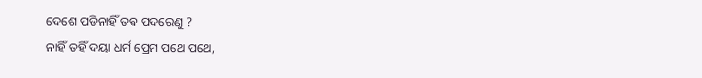ଦେଶେ ପଡିନାହିଁ ତଵ ପଦରେଣୁ ?
ନାହିଁ ତହିଁ ଦୟା ଧର୍ମ ପ୍ରେମ ପଥେ ପଥେ,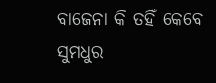ବାଜେନା କି ତହିଁ କେବେ ସୁମଧୁର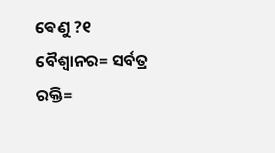ଵେଣୁ ?୧
ବୈଶ୍ୱାନର= ସର୍ବତ୍ର
ରକ୍ତି=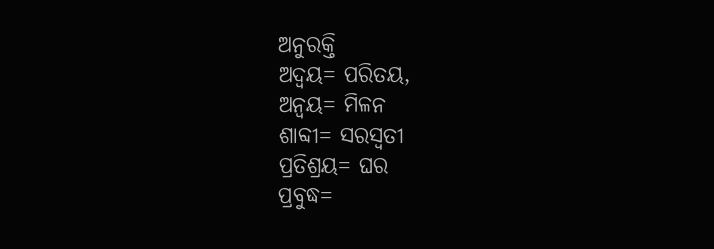ଅନୁରକ୍ତି
ଅଦ୍ବୟ= ପରିତୟ,
ଅନ୍ବୟ= ମିଳନ
ଶାବ୍ଦୀ= ସରସ୍ୱତୀ
ପ୍ରତିଶ୍ରୟ= ଘର
ପ୍ରବୁଦ୍ଧ=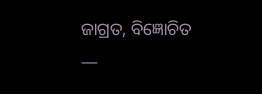ଜାଗ୍ରତ, ବିଜ୍ଞୋଚିତ
—